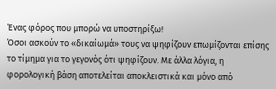Ένας φόρος που μπορώ να υποστηρίξω!
Όσοι ασκούν το «δικαίωμά» τους να ψηφίζουν επωμίζονται επίσης το τίμημα για το γεγονός ότι ψηφίζουν. Με άλλα λόγια, η φορολογική βάση αποτελείται αποκλειστικά και μόνο από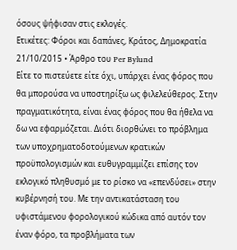όσους ψήφισαν στις εκλογές.
Ετικέτες: Φόροι και δαπάνες, Κράτος, Δημοκρατία
21/10/2015 • Άρθρο του Per Bylund
Είτε το πιστεύετε είτε όχι, υπάρχει ένας φόρος που θα μπορούσα να υποστηρίξω ως φιλελεύθερος. Στην πραγματικότητα, είναι ένας φόρος που θα ήθελα να δω να εφαρμόζεται. Διότι διορθώνει το πρόβλημα των υποχρηματοδοτούμενων κρατικών προϋπολογισμών και ευθυγραμμίζει επίσης τον εκλογικό πληθυσμό με το ρίσκο να «επενδύσει» στην κυβέρνησή του. Με την αντικατάσταση του υφιστάμενου φορολογικού κώδικα από αυτόν τον έναν φόρο, τα προβλήματα των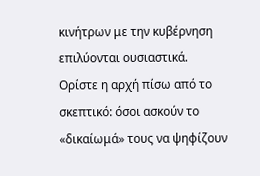κινήτρων με την κυβέρνηση επιλύονται ουσιαστικά.
Ορίστε η αρχή πίσω από το σκεπτικό: όσοι ασκούν το «δικαίωμά» τους να ψηφίζουν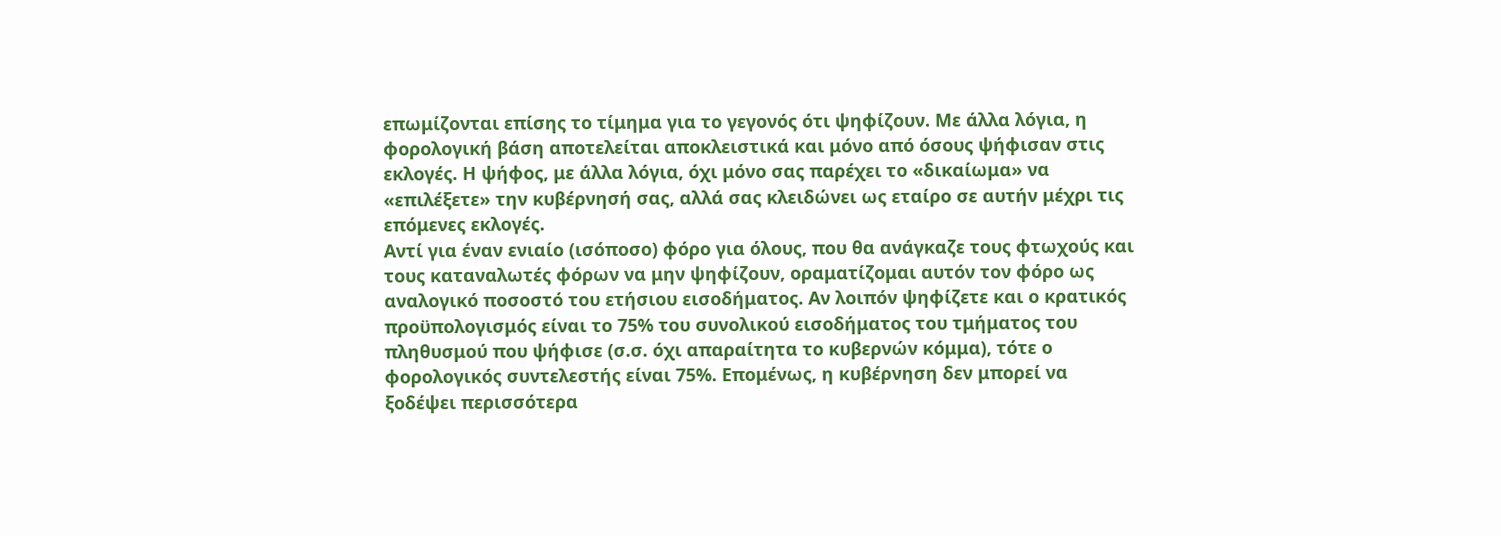επωμίζονται επίσης το τίμημα για το γεγονός ότι ψηφίζουν. Με άλλα λόγια, η φορολογική βάση αποτελείται αποκλειστικά και μόνο από όσους ψήφισαν στις εκλογές. Η ψήφος, με άλλα λόγια, όχι μόνο σας παρέχει το «δικαίωμα» να «επιλέξετε» την κυβέρνησή σας, αλλά σας κλειδώνει ως εταίρο σε αυτήν μέχρι τις επόμενες εκλογές.
Αντί για έναν ενιαίο (ισόποσο) φόρο για όλους, που θα ανάγκαζε τους φτωχούς και τους καταναλωτές φόρων να μην ψηφίζουν, οραματίζομαι αυτόν τον φόρο ως αναλογικό ποσοστό του ετήσιου εισοδήματος. Αν λοιπόν ψηφίζετε και ο κρατικός προϋπολογισμός είναι το 75% του συνολικού εισοδήματος του τμήματος του πληθυσμού που ψήφισε (σ.σ. όχι απαραίτητα το κυβερνών κόμμα), τότε ο φορολογικός συντελεστής είναι 75%. Επομένως, η κυβέρνηση δεν μπορεί να ξοδέψει περισσότερα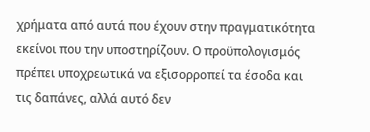χρήματα από αυτά που έχουν στην πραγματικότητα εκείνοι που την υποστηρίζουν. Ο προϋπολογισμός πρέπει υποχρεωτικά να εξισορροπεί τα έσοδα και τις δαπάνες, αλλά αυτό δεν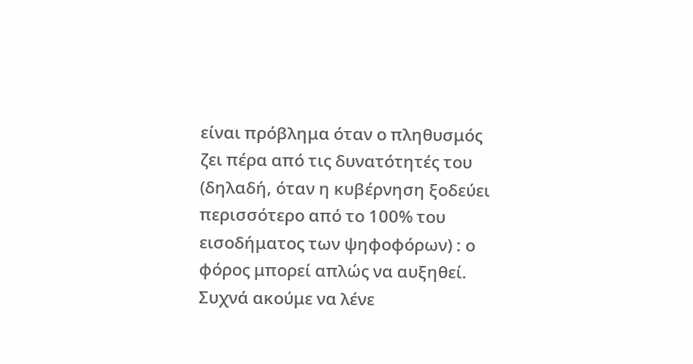είναι πρόβλημα όταν ο πληθυσμός ζει πέρα από τις δυνατότητές του (δηλαδή, όταν η κυβέρνηση ξοδεύει περισσότερο από το 100% του εισοδήματος των ψηφοφόρων) : ο φόρος μπορεί απλώς να αυξηθεί.
Συχνά ακούμε να λένε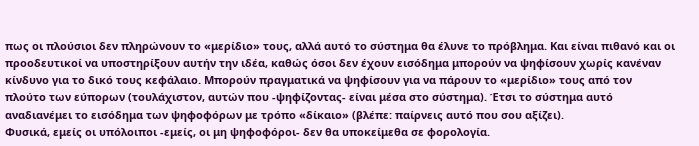πως οι πλούσιοι δεν πληρώνουν το «μερίδιο» τους, αλλά αυτό το σύστημα θα έλυνε το πρόβλημα. Και είναι πιθανό και οι προοδευτικοί να υποστηρίξουν αυτήν την ιδέα, καθώς όσοι δεν έχουν εισόδημα μπορούν να ψηφίσουν χωρίς κανέναν κίνδυνο για το δικό τους κεφάλαιο. Μπορούν πραγματικά να ψηφίσουν για να πάρουν το «μερίδιο» τους από τον πλούτο των εύπορων (τουλάχιστον, αυτών που -ψηφίζοντας- είναι μέσα στο σύστημα). Έτσι το σύστημα αυτό αναδιανέμει το εισόδημα των ψηφοφόρων με τρόπο «δίκαιο» (βλέπε: παίρνεις αυτό που σου αξίζει).
Φυσικά, εμείς οι υπόλοιποι -εμείς, οι μη ψηφοφόροι- δεν θα υποκείμεθα σε φορολογία.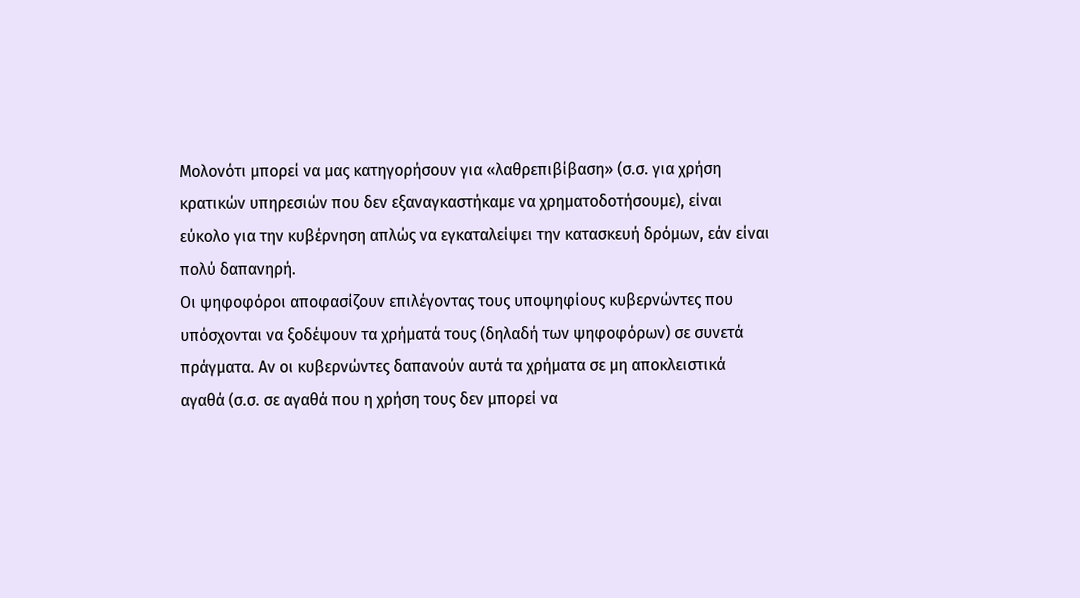Μολονότι μπορεί να μας κατηγορήσουν για «λαθρεπιβίβαση» (σ.σ. για χρήση κρατικών υπηρεσιών που δεν εξαναγκαστήκαμε να χρηματοδοτήσουμε), είναι εύκολο για την κυβέρνηση απλώς να εγκαταλείψει την κατασκευή δρόμων, εάν είναι πολύ δαπανηρή.
Οι ψηφοφόροι αποφασίζουν επιλέγοντας τους υποψηφίους κυβερνώντες που υπόσχονται να ξοδέψουν τα χρήματά τους (δηλαδή των ψηφοφόρων) σε συνετά πράγματα. Αν οι κυβερνώντες δαπανούν αυτά τα χρήματα σε μη αποκλειστικά αγαθά (σ.σ. σε αγαθά που η χρήση τους δεν μπορεί να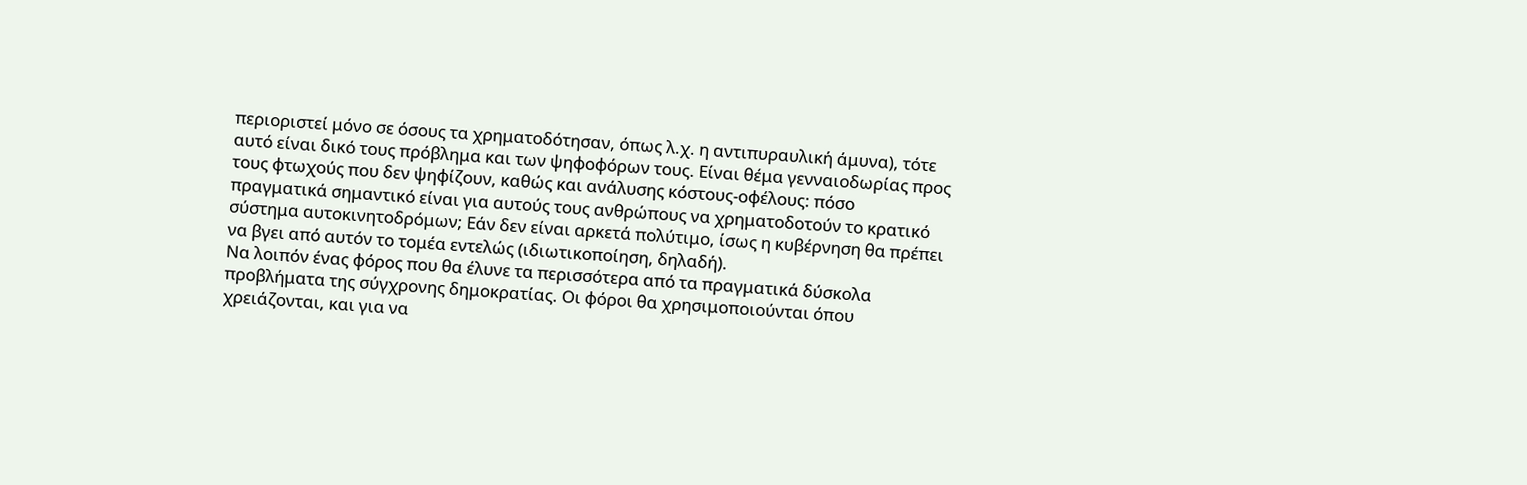περιοριστεί μόνο σε όσους τα χρηματοδότησαν, όπως λ.χ. η αντιπυραυλική άμυνα), τότε αυτό είναι δικό τους πρόβλημα και των ψηφοφόρων τους. Είναι θέμα γενναιοδωρίας προς τους φτωχούς που δεν ψηφίζουν, καθώς και ανάλυσης κόστους-οφέλους: πόσο πραγματικά σημαντικό είναι για αυτούς τους ανθρώπους να χρηματοδοτούν το κρατικό σύστημα αυτοκινητοδρόμων; Εάν δεν είναι αρκετά πολύτιμο, ίσως η κυβέρνηση θα πρέπει να βγει από αυτόν το τομέα εντελώς (ιδιωτικοποίηση, δηλαδή).
Να λοιπόν ένας φόρος που θα έλυνε τα περισσότερα από τα πραγματικά δύσκολα προβλήματα της σύγχρονης δημοκρατίας. Οι φόροι θα χρησιμοποιούνται όπου χρειάζονται, και για να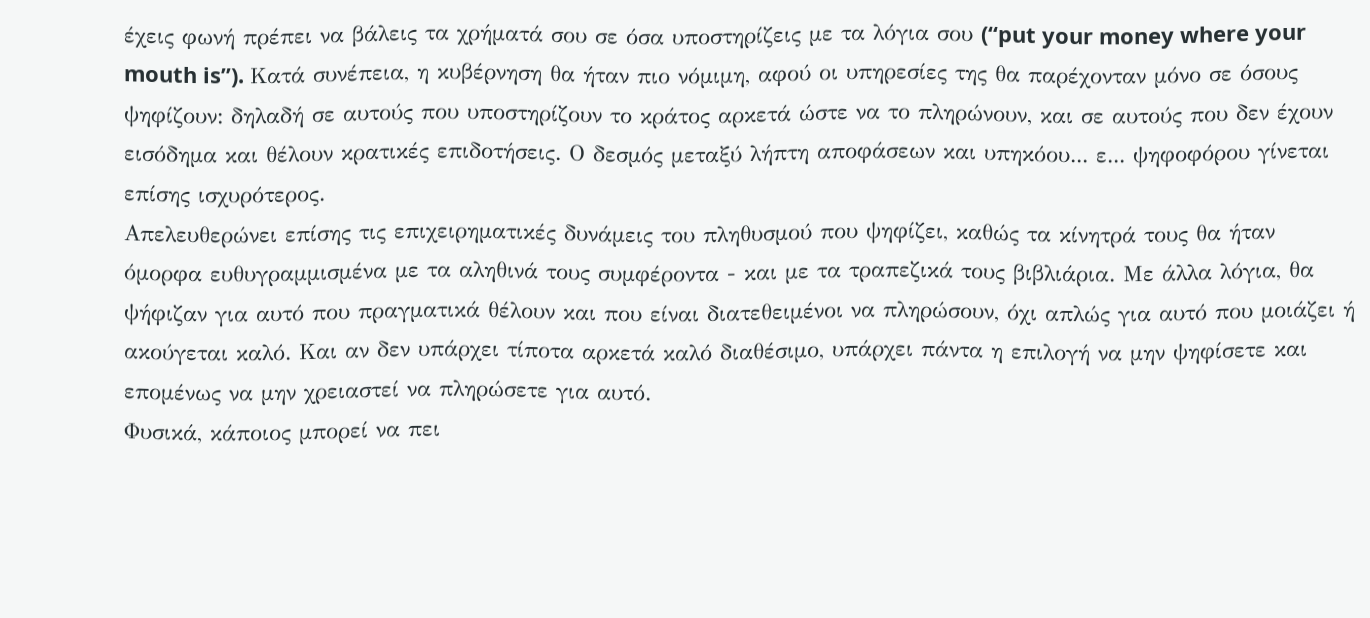έχεις φωνή πρέπει να βάλεις τα χρήματά σου σε όσα υποστηρίζεις με τα λόγια σου (‘‘put your money where your mouth is’’). Κατά συνέπεια, η κυβέρνηση θα ήταν πιο νόμιμη, αφού οι υπηρεσίες της θα παρέχονταν μόνο σε όσους ψηφίζουν: δηλαδή σε αυτούς που υποστηρίζουν το κράτος αρκετά ώστε να το πληρώνουν, και σε αυτούς που δεν έχουν εισόδημα και θέλουν κρατικές επιδοτήσεις. Ο δεσμός μεταξύ λήπτη αποφάσεων και υπηκόου... ε... ψηφοφόρου γίνεται επίσης ισχυρότερος.
Απελευθερώνει επίσης τις επιχειρηματικές δυνάμεις του πληθυσμού που ψηφίζει, καθώς τα κίνητρά τους θα ήταν όμορφα ευθυγραμμισμένα με τα αληθινά τους συμφέροντα - και με τα τραπεζικά τους βιβλιάρια. Με άλλα λόγια, θα ψήφιζαν για αυτό που πραγματικά θέλουν και που είναι διατεθειμένοι να πληρώσουν, όχι απλώς για αυτό που μοιάζει ή ακούγεται καλό. Και αν δεν υπάρχει τίποτα αρκετά καλό διαθέσιμο, υπάρχει πάντα η επιλογή να μην ψηφίσετε και επομένως να μην χρειαστεί να πληρώσετε για αυτό.
Φυσικά, κάποιος μπορεί να πει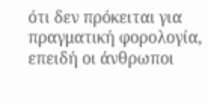ότι δεν πρόκειται για πραγματική φορολογία, επειδή οι άνθρωποι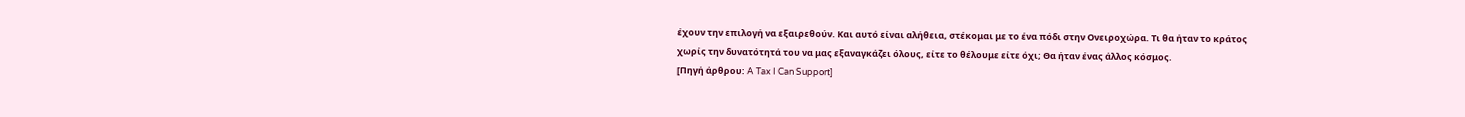έχουν την επιλογή να εξαιρεθούν. Και αυτό είναι αλήθεια, στέκομαι με το ένα πόδι στην Ονειροχώρα. Τι θα ήταν το κράτος χωρίς την δυνατότητά του να μας εξαναγκάζει όλους, είτε το θέλουμε είτε όχι; Θα ήταν ένας άλλος κόσμος.
[Πηγή άρθρου: A Tax I Can Support]